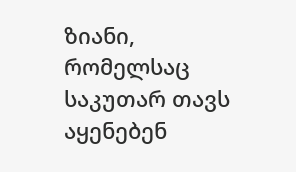ზიანი, რომელსაც საკუთარ თავს აყენებენ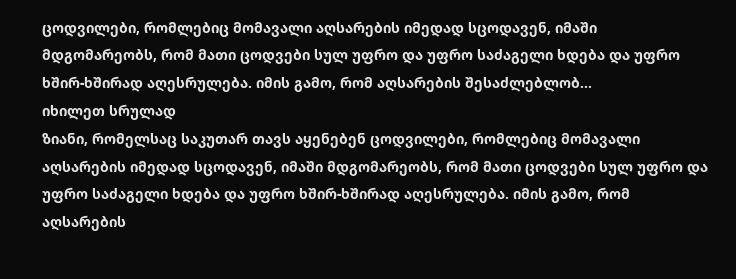ცოდვილები, რომლებიც მომავალი აღსარების იმედად სცოდავენ, იმაში მდგომარეობს, რომ მათი ცოდვები სულ უფრო და უფრო საძაგელი ხდება და უფრო ხშირ-ხშირად აღესრულება. იმის გამო, რომ აღსარების შესაძლებლობ...
იხილეთ სრულად
ზიანი, რომელსაც საკუთარ თავს აყენებენ ცოდვილები, რომლებიც მომავალი აღსარების იმედად სცოდავენ, იმაში მდგომარეობს, რომ მათი ცოდვები სულ უფრო და უფრო საძაგელი ხდება და უფრო ხშირ-ხშირად აღესრულება. იმის გამო, რომ აღსარების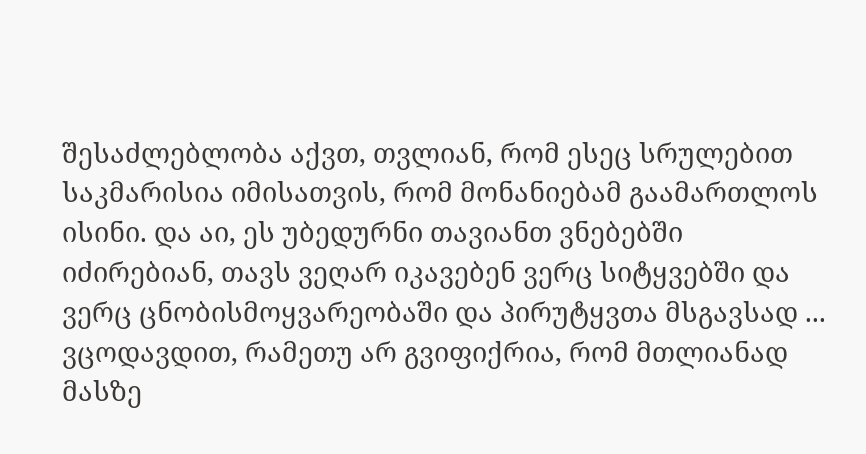შესაძლებლობა აქვთ, თვლიან, რომ ესეც სრულებით საკმარისია იმისათვის, რომ მონანიებამ გაამართლოს ისინი. და აი, ეს უბედურნი თავიანთ ვნებებში იძირებიან, თავს ვეღარ იკავებენ ვერც სიტყვებში და ვერც ცნობისმოყვარეობაში და პირუტყვთა მსგავსად ...
ვცოდავდით, რამეთუ არ გვიფიქრია, რომ მთლიანად მასზე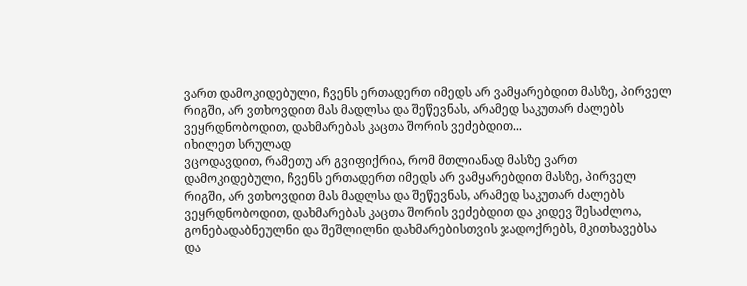ვართ დამოკიდებული, ჩვენს ერთადერთ იმედს არ ვამყარებდით მასზე, პირველ რიგში, არ ვთხოვდით მას მადლსა და შეწევნას, არამედ საკუთარ ძალებს ვეყრდნობოდით, დახმარებას კაცთა შორის ვეძებდით...
იხილეთ სრულად
ვცოდავდით, რამეთუ არ გვიფიქრია, რომ მთლიანად მასზე ვართ დამოკიდებული, ჩვენს ერთადერთ იმედს არ ვამყარებდით მასზე, პირველ რიგში, არ ვთხოვდით მას მადლსა და შეწევნას, არამედ საკუთარ ძალებს ვეყრდნობოდით, დახმარებას კაცთა შორის ვეძებდით და კიდევ შესაძლოა, გონებადაბნეულნი და შეშლილნი დახმარებისთვის ჯადოქრებს, მკითხავებსა და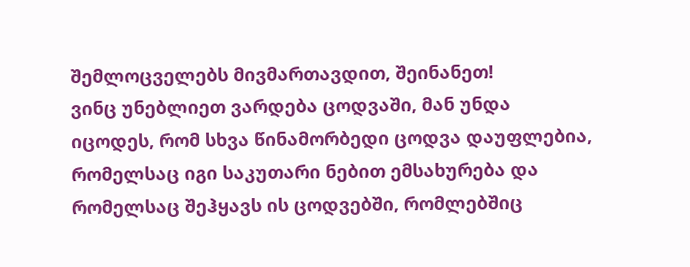შემლოცველებს მივმართავდით, შეინანეთ!
ვინც უნებლიეთ ვარდება ცოდვაში, მან უნდა იცოდეს, რომ სხვა წინამორბედი ცოდვა დაუფლებია, რომელსაც იგი საკუთარი ნებით ემსახურება და რომელსაც შეჰყავს ის ცოდვებში, რომლებშიც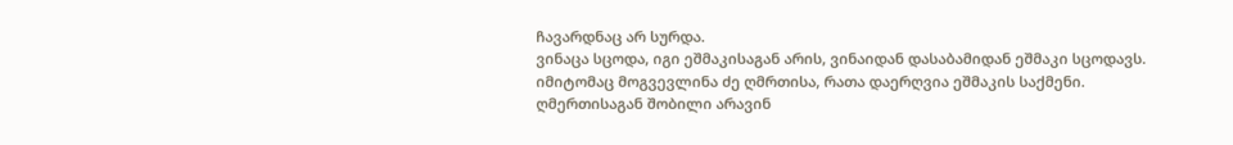ჩავარდნაც არ სურდა.
ვინაცა სცოდა, იგი ეშმაკისაგან არის, ვინაიდან დასაბამიდან ეშმაკი სცოდავს. იმიტომაც მოგვევლინა ძე ღმრთისა, რათა დაერღვია ეშმაკის საქმენი.
ღმერთისაგან შობილი არავინ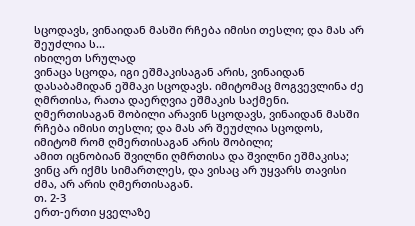სცოდავს, ვინაიდან მასში რჩება იმისი თესლი; და მას არ შეუძლია ს...
იხილეთ სრულად
ვინაცა სცოდა, იგი ეშმაკისაგან არის, ვინაიდან დასაბამიდან ეშმაკი სცოდავს. იმიტომაც მოგვევლინა ძე ღმრთისა, რათა დაერღვია ეშმაკის საქმენი.
ღმერთისაგან შობილი არავინ სცოდავს, ვინაიდან მასში რჩება იმისი თესლი; და მას არ შეუძლია სცოდოს, იმიტომ რომ ღმერთისაგან არის შობილი;
ამით იცნობიან შვილნი ღმრთისა და შვილნი ეშმაკისა; ვინც არ იქმს სიმართლეს, და ვისაც არ უყვარს თავისი ძმა, არ არის ღმერთისაგან.
თ. 2-3
ერთ-ერთი ყველაზე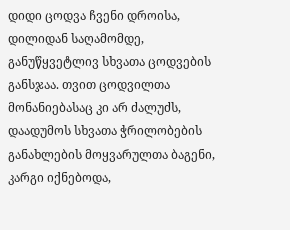დიდი ცოდვა ჩვენი დროისა, დილიდან საღამომდე, განუწყვეტლივ სხვათა ცოდვების განსჯაა. თვით ცოდვილთა მონანიებასაც კი არ ძალუძს, დაადუმოს სხვათა ჭრილობების განახლების მოყვარულთა ბაგენი, კარგი იქნებოდა,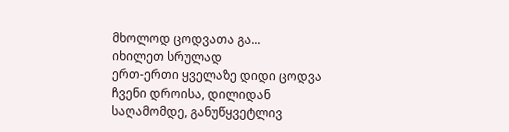მხოლოდ ცოდვათა გა...
იხილეთ სრულად
ერთ-ერთი ყველაზე დიდი ცოდვა ჩვენი დროისა, დილიდან საღამომდე, განუწყვეტლივ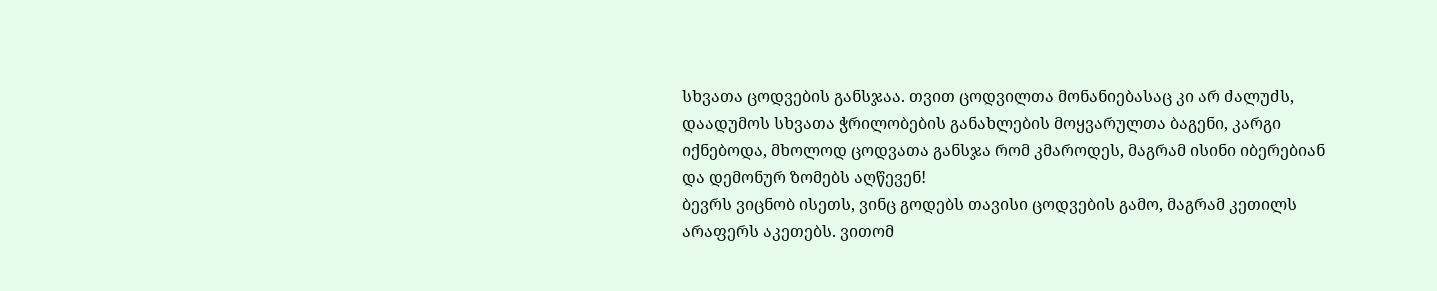სხვათა ცოდვების განსჯაა. თვით ცოდვილთა მონანიებასაც კი არ ძალუძს, დაადუმოს სხვათა ჭრილობების განახლების მოყვარულთა ბაგენი, კარგი იქნებოდა, მხოლოდ ცოდვათა განსჯა რომ კმაროდეს, მაგრამ ისინი იბერებიან და დემონურ ზომებს აღწევენ!
ბევრს ვიცნობ ისეთს, ვინც გოდებს თავისი ცოდვების გამო, მაგრამ კეთილს არაფერს აკეთებს. ვითომ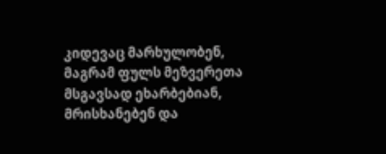კიდევაც მარხულობენ, მაგრამ ფულს მეზვერეთა მსგავსად ეხარბებიან, მრისხანებენ და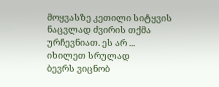მოყვასზე კეთილი სიტყვის ნაცვლად ძვირის თქმა ურჩევნიათ. ეს არ ...
იხილეთ სრულად
ბევრს ვიცნობ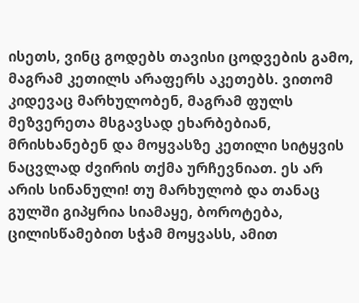ისეთს, ვინც გოდებს თავისი ცოდვების გამო, მაგრამ კეთილს არაფერს აკეთებს. ვითომ კიდევაც მარხულობენ, მაგრამ ფულს მეზვერეთა მსგავსად ეხარბებიან, მრისხანებენ და მოყვასზე კეთილი სიტყვის ნაცვლად ძვირის თქმა ურჩევნიათ. ეს არ არის სინანული! თუ მარხულობ და თანაც გულში გიპყრია სიამაყე, ბოროტება, ცილისწამებით სჭამ მოყვასს, ამით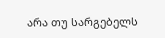არა თუ სარგებელს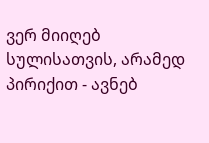ვერ მიიღებ სულისათვის, არამედ პირიქით - ავნებ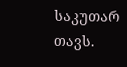საკუთარ თავს.